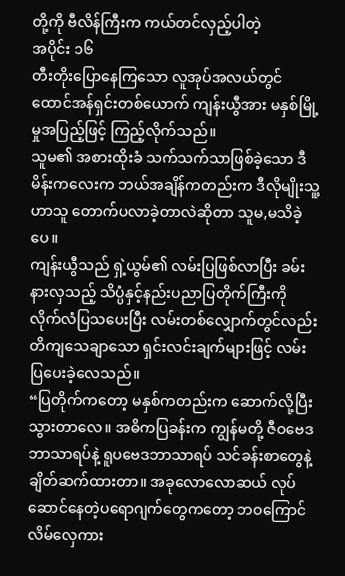တို့ကို ဗီလိန်ကြီးက ကယ်တင်လှည့်ပါတဲ့
အပိုင်း ၁၆
တီးတိုးပြောနေကြသော လူအုပ်အလယ်တွင် ထောင်အန်ရှင်းတစ်ယောက် ကျန်းယွီအား မနှစ်မြို့မှုအပြည့်ဖြင့် ကြည့်လိုက်သည်။
သူမ၏ အစားထိုးခံ သက်သက်သာဖြစ်ခဲ့သော ဒီမိန်းကလေးက ဘယ်အချိန်ကတည်းက ဒီလိုမျိုးသူ့ဟာသူ တောက်ပလာခဲ့တာလဲဆိုတာ သူမ,မသိခဲ့ပေ။
ကျန်းယွီသည် ရှဲ့ယွမ်၏ လမ်းပြဖြစ်လာပြီး ခမ်းနားလှသည့် သိပ္ပံနှင့်နည်းပညာပြတိုက်ကြီးကို လိုက်လံပြသပေးပြီး လမ်းတစ်လျှောက်တွင်လည်း တိကျသေချာသော ရှင်းလင်းချက်များဖြင့် လမ်းပြပေးခဲ့လေသည်။
“ပြတိုက်ကတော့ မနှစ်ကတည်းက ဆောက်လို့ပြီးသွားတာလေ။ အဓိကပြခန်းက ကျွန်မတို့ ဇီဝဗေဒဘာသာရပ်နဲ့ ရူပဗေဒဘာသာရပ် သင်ခန်းစာတွေနဲ့ ချိတ်ဆက်ထားတာ။ အခုလောလောဆယ် လုပ်ဆောင်နေတဲ့ပရောဂျက်တွေကတော့ ဘဝကြောင်လိမ်လှေကား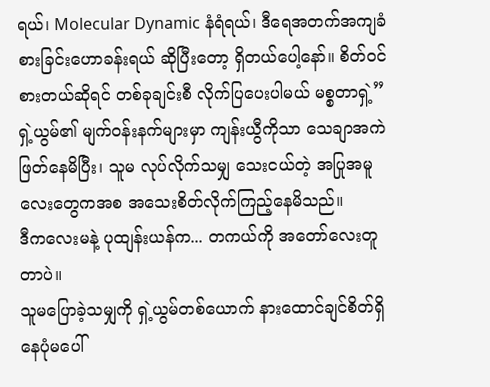ရယ်၊ Molecular Dynamic နံရံရယ်၊ ဒီရေအတက်အကျခံစားခြင်းဟောခန်းရယ် ဆိုပြီးတော့ ရှိတယ်ပေါ့နော်။ စိတ်ဝင်စားတယ်ဆိုရင် တစ်ခုချင်းစီ လိုက်ပြပေးပါမယ် မစ္စတာရှဲ့”
ရှဲ့ယွမ်၏ မျက်ဝန်းနက်များမှာ ကျန်းယွီကိုသာ သေချာအကဲဖြတ်နေမိပြီး၊ သူမ လုပ်လိုက်သမျှ သေးငယ်တဲ့ အပြုအမူလေးတွေကအစ အသေးစိတ်လိုက်ကြည့်နေမိသည်။
ဒီကလေးမနဲ့ ပုထျန်းယန်က... တကယ်ကို အတော်လေးတူတာပဲ။
သူမပြောခဲ့သမျှကို ရှဲ့ယွမ်တစ်ယောက် နားထောင်ချင်စိတ်ရှိနေပုံမပေါ်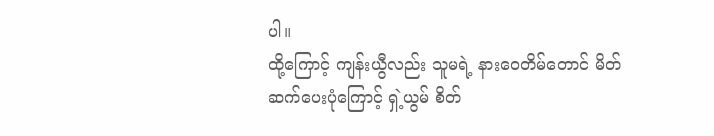ပါ။
ထို့ကြောင့် ကျန်းယွီလည်း သူမရဲ့ နားဝေတိမ်တောင် မိတ်ဆက်ပေးပုံကြောင့် ရှဲ့ယွမ် စိတ်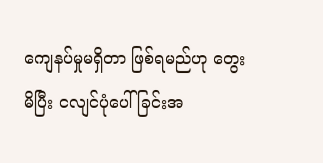ကျေနပ်မှုမရှိတာ ဖြစ်ရမည်ဟု တွေးမိပြီး ငလျင်ပုံပေါ်ခြင်းအ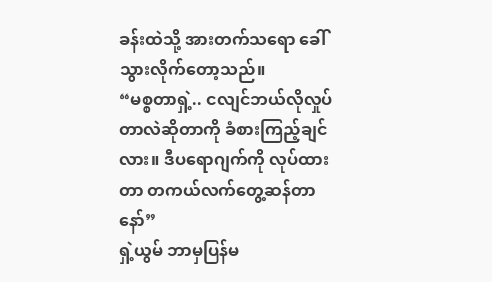ခန်းထဲသို့ အားတက်သရော ခေါ်သွားလိုက်တော့သည်။
“မစ္စတာရှဲ့.. ငလျင်ဘယ်လိုလှုပ်တာလဲဆိုတာကို ခံစားကြည့်ချင်လား။ ဒီပရောဂျက်ကို လုပ်ထားတာ တကယ်လက်တွေ့ဆန်တာနော်”
ရှဲ့ယွမ် ဘာမှပြန်မ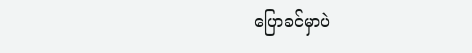ပြောခင်မှာပဲ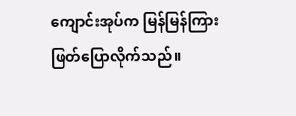ကျောင်းအုပ်က မြန်မြန်ကြားဖြတ်ပြောလိုက်သည်။